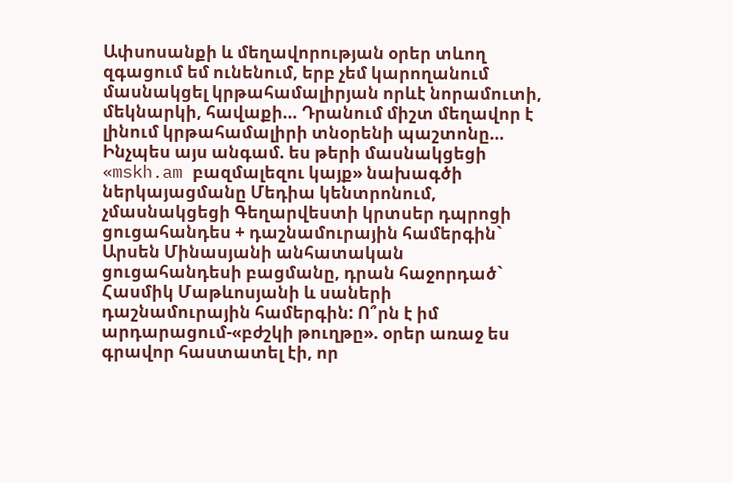Ափսոսանքի և մեղավորության օրեր տևող զգացում եմ ունենում, երբ չեմ կարողանում մասնակցել կրթահամալիրյան որևէ նորամուտի, մեկնարկի, հավաքի… Դրանում միշտ մեղավոր է լինում կրթահամալիրի տնօրենի պաշտոնը… Ինչպես այս անգամ. ես թերի մասնակցեցի «mskh.am բազմալեզու կայք» նախագծի ներկայացմանը Մեդիա կենտրոնում, չմասնակցեցի Գեղարվեստի կրտսեր դպրոցի ցուցահանդես + դաշնամուրային համերգին` Արսեն Մինասյանի անհատական ցուցահանդեսի բացմանը, դրան հաջորդած` Հասմիկ Մաթևոսյանի և սաների դաշնամուրային համերգին: Ո՞րն է իմ արդարացում-«բժշկի թուղթը». օրեր առաջ ես գրավոր հաստատել էի, որ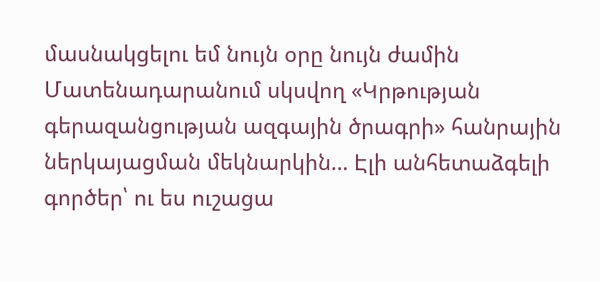մասնակցելու եմ նույն օրը նույն ժամին Մատենադարանում սկսվող «Կրթության գերազանցության ազգային ծրագրի» հանրային ներկայացման մեկնարկին… Էլի անհետաձգելի գործեր՝ ու ես ուշացա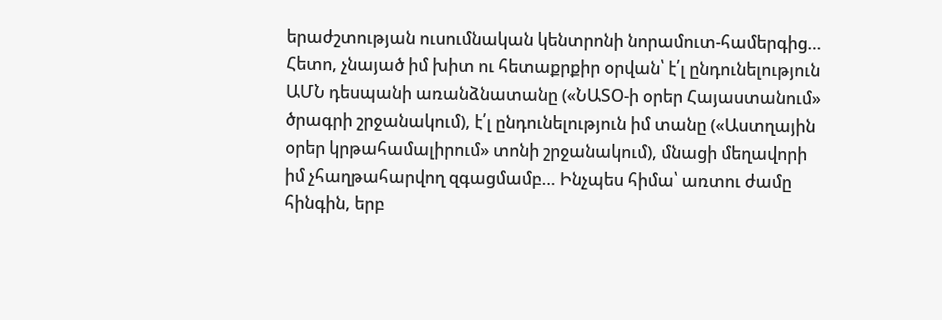երաժշտության ուսումնական կենտրոնի նորամուտ-համերգից… Հետո, չնայած իմ խիտ ու հետաքրքիր օրվան՝ է՛լ ընդունելություն ԱՄՆ դեսպանի առանձնատանը («ՆԱՏՕ-ի օրեր Հայաստանում» ծրագրի շրջանակում), է՛լ ընդունելություն իմ տանը («Աստղային օրեր կրթահամալիրում» տոնի շրջանակում), մնացի մեղավորի իմ չհաղթահարվող զգացմամբ… Ինչպես հիմա՝ առտու ժամը հինգին, երբ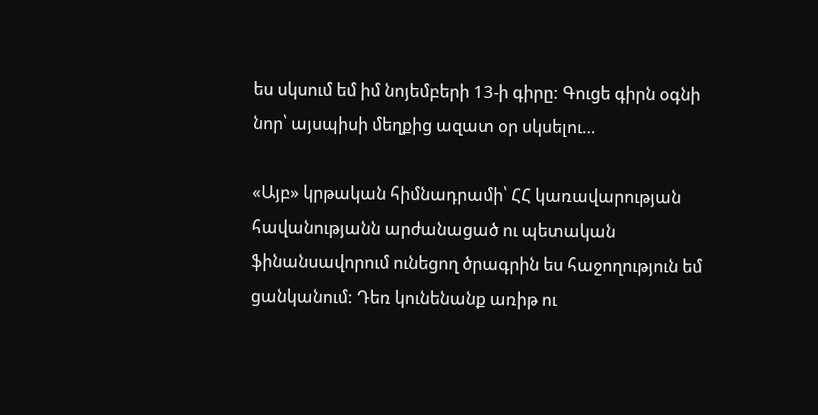ես սկսում եմ իմ նոյեմբերի 13-ի գիրը: Գուցե գիրն օգնի նոր՝ այսպիսի մեղքից ազատ օր սկսելու…

«Այբ» կրթական հիմնադրամի՝ ՀՀ կառավարության հավանությանն արժանացած ու պետական ֆինանսավորում ունեցող ծրագրին ես հաջողություն եմ ցանկանում: Դեռ կունենանք առիթ ու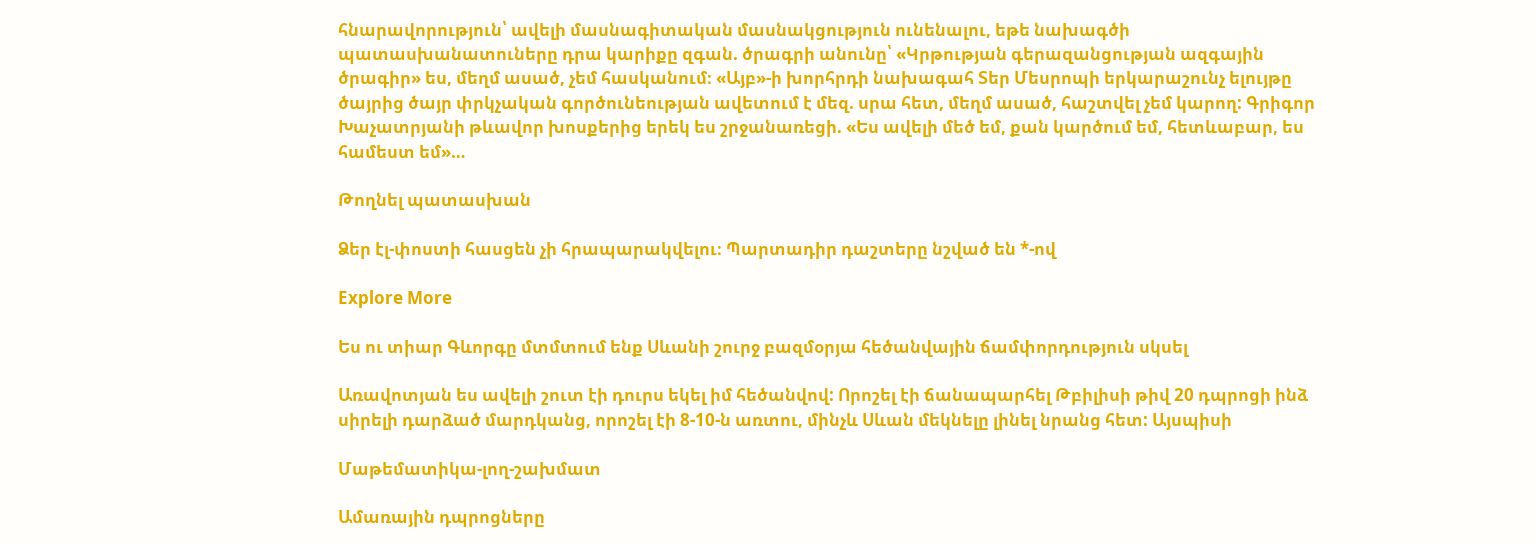հնարավորություն՝ ավելի մասնագիտական մասնակցություն ունենալու, եթե նախագծի պատասխանատուները դրա կարիքը զգան. ծրագրի անունը՝ «Կրթության գերազանցության ազգային ծրագիր» ես, մեղմ ասած, չեմ հասկանում։ «Այբ»-ի խորհրդի նախագահ Տեր Մեսրոպի երկարաշունչ ելույթը ծայրից ծայր փրկչական գործունեության ավետում է մեզ. սրա հետ, մեղմ ասած, հաշտվել չեմ կարող: Գրիգոր Խաչատրյանի թևավոր խոսքերից երեկ ես շրջանառեցի. «Ես ավելի մեծ եմ, քան կարծում եմ, հետևաբար, ես համեստ եմ»…

Թողնել պատասխան

Ձեր էլ-փոստի հասցեն չի հրապարակվելու։ Պարտադիր դաշտերը նշված են *-ով

Explore More

Ես ու տիար Գևորգը մտմտում ենք Սևանի շուրջ բազմօրյա հեծանվային ճամփորդություն սկսել

Առավոտյան ես ավելի շուտ էի դուրս եկել իմ հեծանվով: Որոշել էի ճանապարհել Թբիլիսի թիվ 20 դպրոցի ինձ սիրելի դարձած մարդկանց, որոշել էի 8-10-ն առտու, մինչև Սևան մեկնելը լինել նրանց հետ: Այսպիսի

Մաթեմատիկա-լող-շախմատ

Ամառային դպրոցները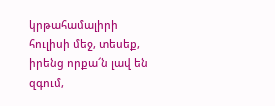կրթահամալիրի հուլիսի մեջ, տեսեք, իրենց որքա՜ն լավ են զգում,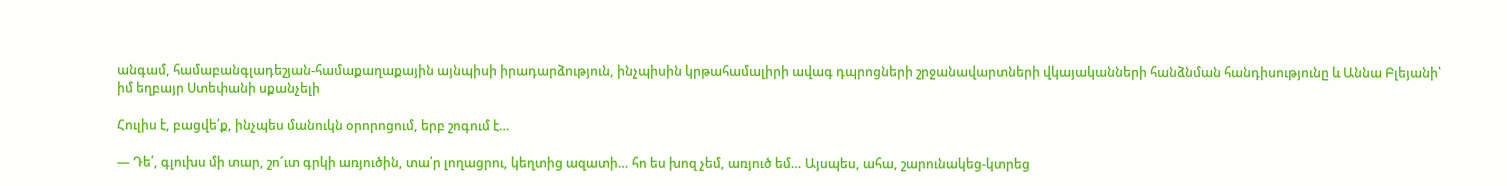անգամ, համաբանգլադեշյան-համաքաղաքային այնպիսի իրադարձություն, ինչպիսին կրթահամալիրի ավագ դպրոցների շրջանավարտների վկայականների հանձնման հանդիսությունը և Աննա Բլեյանի՝ իմ եղբայր Ստեփանի սքանչելի

Հուլիս է, բացվե՛ք, ինչպես մանուկն օրորոցում, երբ շոգում է…

— Դե՛, գլուխս մի տար, շո՜ւտ գրկի առյուծին, տա՛ր լողացրու, կեղտից ազատի… հո ես խոզ չեմ, առյուծ եմ… Այսպես, ահա, շարունակեց-կտրեց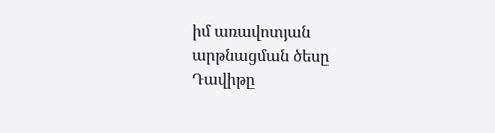իմ առավոտյան արթնացման ծեսը Դավիթը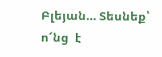Բլեյան… Տեսնեք՝ ո՜նց  է